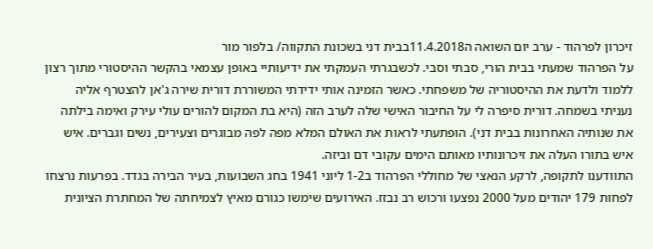זיכרון לפרהוד - ערב יום השואה ה11.4.2018בבית דני בשכונת התקווה/ בלפור מור
על הפרהוד שמעתי בבית הורי, סבתי וסבי. לכשבגרתי העמקתי את ידיעותיי באופן עצמאי בהקשר ההיסטורי מתוך רצון ללמוד ולדעת את ההיסטוריה של משפחתי. כאשר הזמינה אותי ידידתי המשוררת דורית שירה ג'אן להצטרף אליה נעניתי בשמחה. דורית סיפרה לי על החיבור האישי שלה לערב הזה (היא בת המקום להורים עולי עירק ואימה בילתה את שנותיה האחרונות בבית דני). הופתעתי לראות את האולם המלא מפה לפה מבוגרים וצעירים, נשים וגברים. איש איש בתורו העלה את זיכרונותיו מאותם הימים עקובי דם וביזה.
התוודענו לתקופה, לרקע הנאצי של מחוללי הפרהוד ב1-2 ליוני 1941 בחג השבועות, בעיר הבירה בגדד. בפרעות נרצחו לפחות 179 יהודים מעל 2000 נפצעו ורכוש רב נבזז. האירועים שימשו כגורם מאיץ לצמיחתה של המחתרת הציונית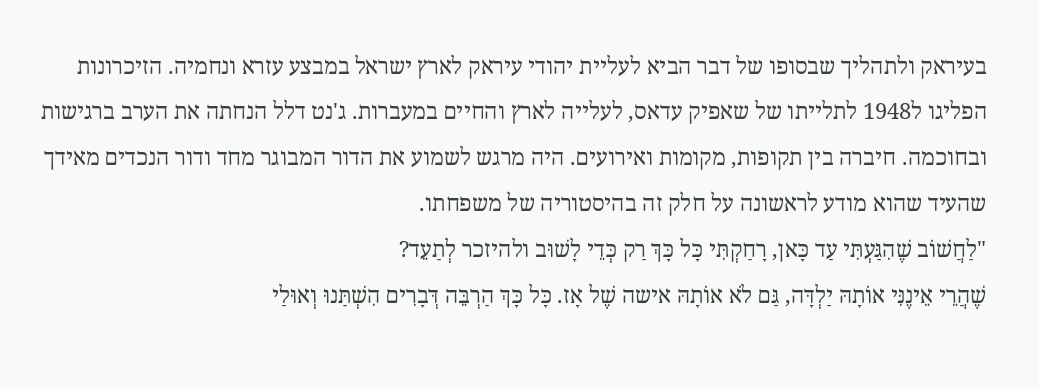בעיראק ולתהליך שבסופו של דבר הביא לעליית יהודי עיראק לארץ ישראל במבצע עזרא ונחמיה. הזיכרונות הפליגו ל1948 לתלייתו של שאפיק עדאס, לעלייה לארץ והחיים במעברות. ג'נט דלל הנחתה את הערב ברגישות ובחוכמה. חיברה בין תקופות, מקומות ואירועים. היה מרגש לשמוע את הדור המבוגר מחד ודור הנכדים מאידך שהעיד שהוא מודע לראשונה על חלק זה בהיסטוריה של משפחתו.
"לַחֲשׁוֹב שֶׁהִגַּעְתִּי עַד כָּאן, רָחַקְתִּי כָּל כָּךְ רַק כְּדֵי לָשׁוּב ולהיזכר לְתַעֵד?
שֶׁהֲרֵי אֵינֶנִּי אוֹתָהּ יַלְדָּה, גַּם לֹא אוֹתָהּ אישה שֶׁל אָז. כָּל כָּךְ הַרְבֵּה דְּבָרִים הִשְׁתַּנוּ וְאוּלַי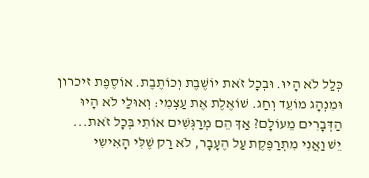כְּלַל לֹא הָיוּ. וּבְכָל זֹאת יוֹשֶׁבֶת וְכוֹתֶבֶת. אוֹסֶפֶת זיכרון וּמִנְהָג מוֹעֵד וְחַג. שׁוֹאֶלֶת אֶת עַצְמִי: וְאוּלַי לֹא הָיוּ הַדְּבָרִים מֵעוֹלָם? אַךְ הֵם מְרַגְּשִׁים אוֹתִי בְּכָל זֹאת...
יֵשׁ וַאֲנִי מִתְרַפֶּקֶת עַל הֶעָבָר, לֹא רַק שֶׁלִּי הָאִישִי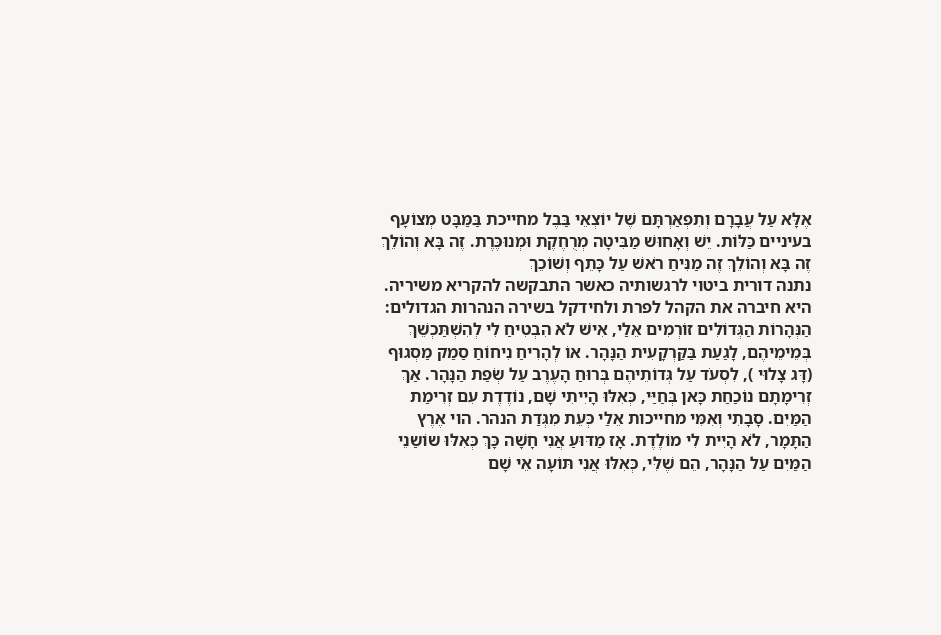אֶלָּא עַל עֲבָרָם וְתִפְאַרְתָּם שֶׁל יוֹצְאֵי בַּבֶל מחייכת בַּמַּבָּט מְצוֹעָף בעיניים כַּלּוֹת. יֵשׁ וְאָחוּשׁ מַבִּיטָה מְרֻחֶקֶת וּמְנוּכֶּרֶת. זֶה בָּא וְהוֹלֵךְ זֶה בָּא וְהוֹלֵךְ זֶה מַנִּיחַ רֹאשׁ עַל כָּתֵף וְשׁוֹכֵךְ
נתנה דורית ביטוי לרגשותיה כאשר התבקשה להקריא משיריה.
היא חיברה את הקהל לפרת ולחידקל בשירה הנהרות הגדולים:
הַנְּהָרוֹת הַגְּדוֹלִים זוֹרְמִים אֵלַי, אִישׁ לֹא הִבְטִיחַ לִי לְהִשְׁתַּכְשֵׁךְ בְּמֵימֵיהֶם, לָגַעַת בַּקַּרְקָעִית הַנָּהָר. אוֹ לְהָרִיחַ נִיחוֹחַ סַמַק מַסְגוּף (דָּג צָלוּי ), לִסְעֹד עַל גְּדוֹתֵיהֶם בְּרוּחַ הָעֶרֶב עַל שְׂפַת הַנָּהָר. אַךְ זְרִימָתָם נוֹכַחַת כָּאן בְּחַיַּי, כְּאִלּוּ הָיִיתִי שָׁם, נוֹדֶדֶת עִם זְרִימַת הַמַּיִם. סָבָתִי וְאִמִּי מחייכות אֵלַי כְּעֵת מִגְּדַת הנהר. הוי אֶרֶץ הַתָּמָר, לֹא הָיִית לִי מוֹלֶדֶת. אָז מַדּוּעַ אֲנִי חָשָׁה כָּךְ כְּאִלּוּ שוֹשַנֵי הַמַּיִם עַל הַנָּהָר, הֵם שֶׁלִּי, כְּאִלּוּ אֲנִי תּוֹעָה אֵי שָׁם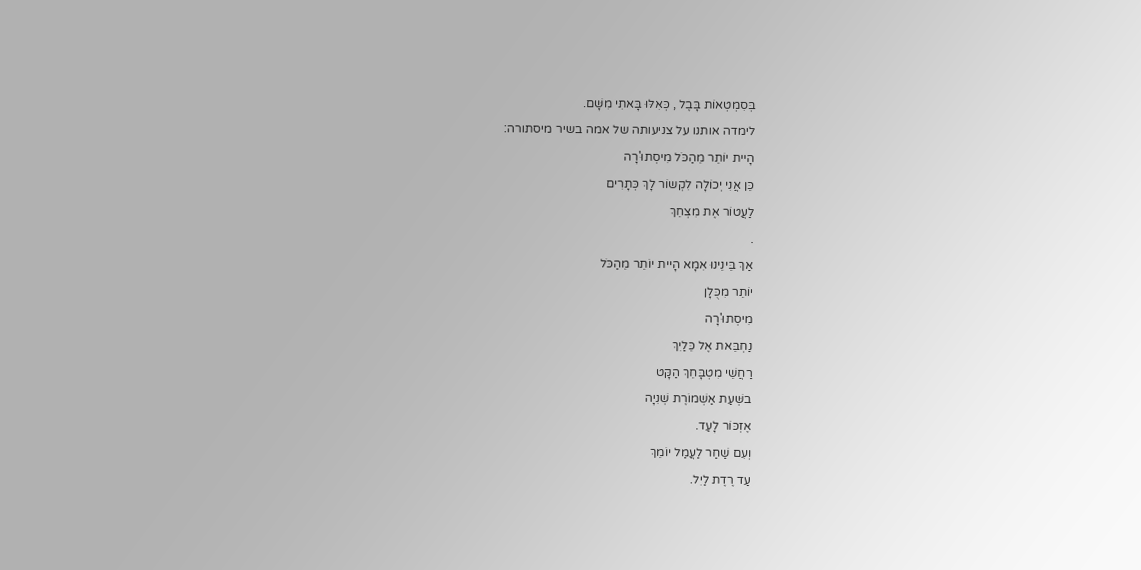בְּסִמְטְאוֹת בָּבֶל , כְּאִלּוּ בָּאתִי מִשָּׁם.
לימדה אותנו על צניעותה של אמה בשיר מיסתורה:
הָיית יוֹתֵר מֵהַכֹּל מִיסְתוּ'רָה
כֵּן אֲנִי יְכוֹלָה לִקְשוֹר לָךְ כְּתָרִים
לַעֲטוֹר אֶת מִצְחֵךְ
.
אַךְ בֵּינֵינוּ אִמָא הָיית יוֹתֵר מֵהַכֹּל
יוֹתֵר מִכֻּלָן
מִיסְתוּ'רָה
נַחְבֵּאת אֶל כֵּלַיִךְ
רַחֲשֵׁי מִטְבָּחֵךְ הַקָּט
בשְּׁעַת אַשְׁמוֹרֶת שְׁנִיָה
אֶזְכּוֹר לָעַד.
וְעִם שַׁחַר לַעֲמַל יוֹמֵךְ
עַד רֶדֶת לַיִל.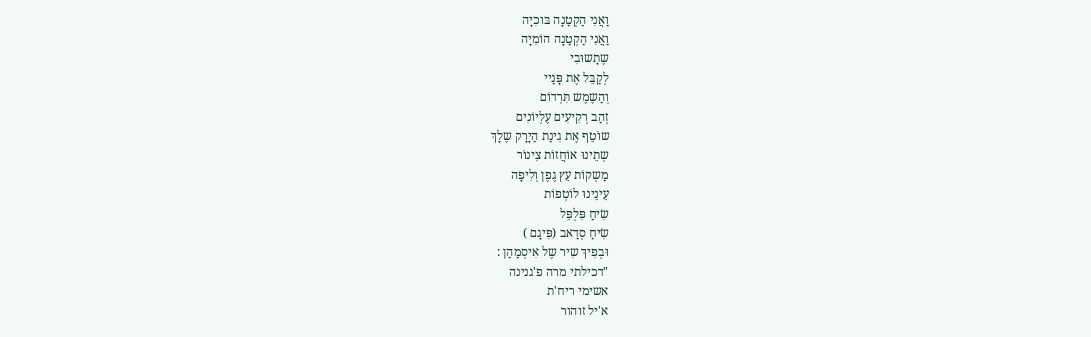וַאֲנִי הַקְטַנָה בּוכִיָה
וַאֲנִי הַקְטַנָה הוֹמִיָה
שֶתָשוּבִי
לְקַבֵּל אֶת פָּנַיי
וְהַשֶמֶש תִּרְדוֹם
זְהַב רְקִיעִים עֶלְיוֹנִים
שוֹטֵף אֶת גִינַת הַיָרָק שֶלָךְ
שְתֵינוּ אוֹחֲזוֹת צִינוֹר
מַשְקוֹת עֵץ גֶפֶן וְלִיפָה
עֵינֵינוּ לוֹטְפוֹת
שִׂיחַ פִּלְפֵּל
שִׂיחַ סְדַאב (פִּיגָם )
וּבְפִיךְ שִיר שֶל אִיסְמַהַן :
"דכילתי מרה פ'גנינה
אשימי ריח'ת
א'יל זוהור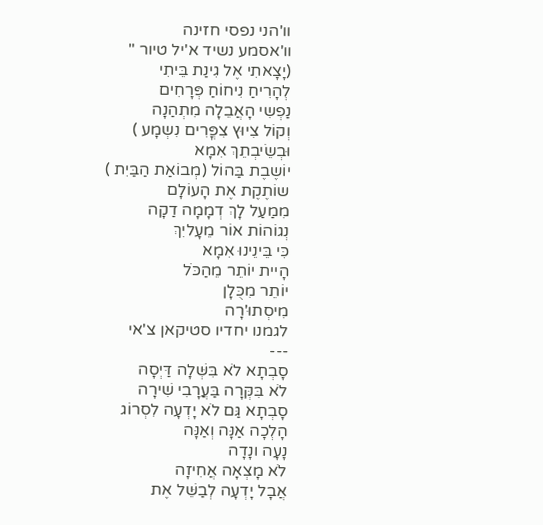וו'הני נפסי חזינה
וו'אסמע נשיד א'יל טיור "
(יָצָאתִי אֶל גִינַת בֵּיתִי
לְהָרִיחַ נִיחוֹחַ פְּרָחִים
נַפְשִי הָאֲבֵלָה מִתְהַנָה
וְקוֹל צִיוּץ צִפֳּרִים נִשְמָע )
וּבְשֵׂיבְתֵךְ אִמָא
יוֹשֶבֶת בַּהוֹל (מְבוֹאַת הַבַּיִת )
שוֹתֶקֶת אֶת הָעוֹלָם
מִמַעַל לָךְ דְמָמָה דַקָה
נְגוֹהוֹת אוֹר מֵעָליִךְ
כִּי בֵּינֵינוּ אִמָא
הָיית יוֹתֵר מֵהַכֹּל
יוֹתֵר מִכֻּלָן
מִיסְתוּ'רָה
לגמנו יחדיו סטיקאן צ'אי
---
סָבְתָא לֹא בִּשְּׁלָה דַּיְסָה
לֹא בִּקְּרָה בַּעֲרָבִי שִׁירָה
סָבְתָא גַּם לֹא יָדְעָה לִסְרוֹג
הָלְכָה אַנָּה וְאַנָּה
נָעָה ונָדָה
לֹא מָצְאָה אֲחִיזָה
אֲבָל יָדְעָה לְבַשֵּׁל אֶת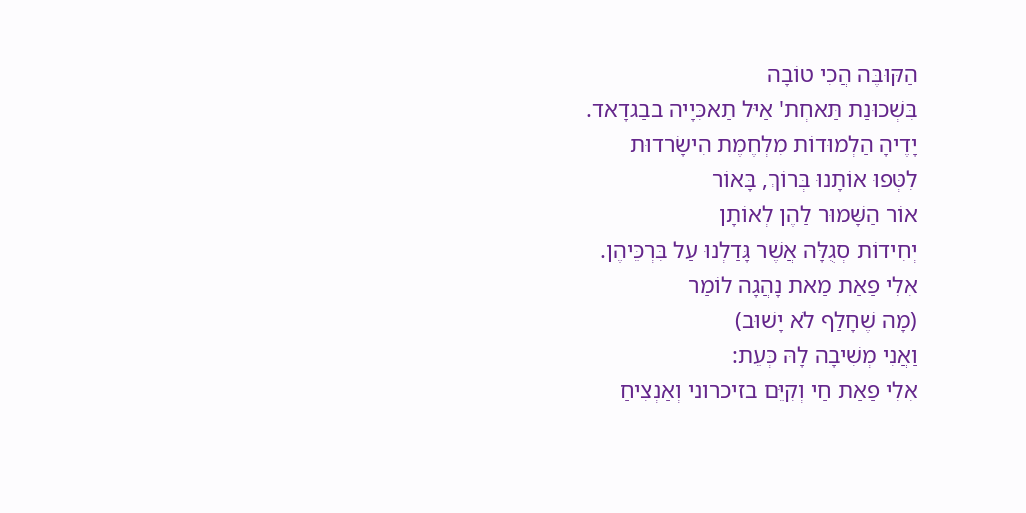הַקּוּבֶּה הֲכִי טוֹבָה
בִּשְׁכוּנַת תַּאחְת' אַיּל תַאכִּיָיה בבַגדָאד.
יָדֶיהָ הַלְמוּדוֹת מִלְחֶמֶת הִישָׂרדוּת
לִטְּפוּ אוֹתָנוּ בְּרוֹךְ, בָּאוֹר
אוֹר הַשָּׁמוּר לַהֶן לְאוֹתָן
יְחִידוֹת סְגֻלָּה אֲשֶׁר גָּדַלְנוּ עַל בִּרְכֵּיהֶן.
אִלִי פַאַת מַאת נָהֲגָה לוֹמַר
(מָה שֶׁחָלַף לֹא יָשׁוּב)
וַאֲנִי מְשִׁיבָה לָהּ כְּעֵת:
אִלִי פַאַת חַי וְקִיֵּם בזיכרוני וְאַנְצִיחַ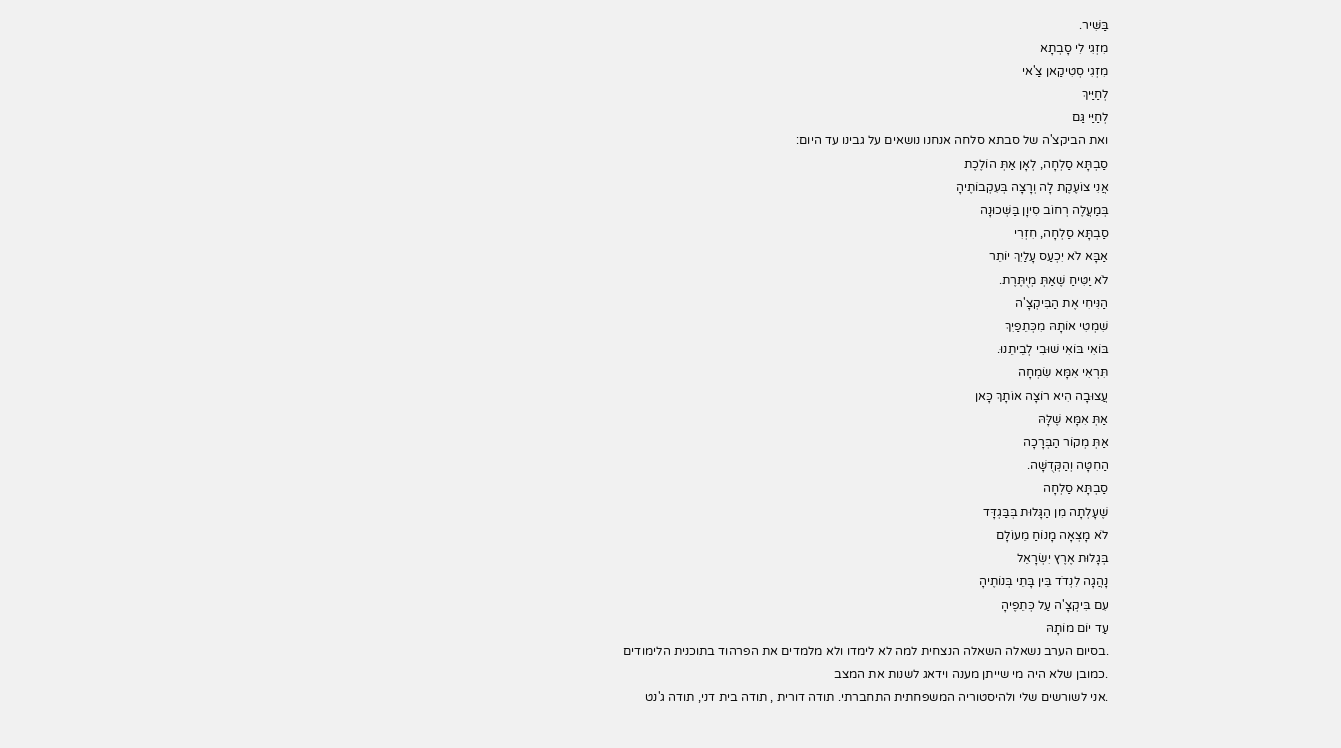בַּשִּׁיר.
מִזְגִי לִי סָבְתָא
מִזְגִי סְטִיקַאן צַ'אי
לְחַיַּיךְ
לְחַיַּי גַּם
ואת הביקצ'ה של סבתא סלחה אנחנו נושאים על גבינו עד היום:
סַבְתָּא סַלְחָה, לְאָן אַתְּ הוֹלֶכֶת
אֲנִי צוֹעֶקֶת לָה וְרָצָה בְּעִקְבוֹתֶיהָ
בְּמַעֲלֶה רְחוֹב סִיוָן בַּשְּׁכוּנָה
סַבְתָּא סַלְחָה, חִזְרִי
אַבָּא לֹא יִכְעַס עָלַיִךְ יוֹתֵר
לֹא יַטִּיחַ שֶׁאַתְּ מְיֻתֶּרֶת.
הַנִּיחִי אֶת הַבִּיקְצָ'ה
שִׁמְטִי אוֹתָהּ מִכְּתֵפַיִךְ
בּוֹאִי בּוֹאִי שׁוּבִי לְבֵיתֵנוּ.
תִּרְאִי אִמָּא שִׂמְחָה
עֲצוּבָה הִיא רוֹצָה אוֹתָךְ כָּאן
אַתְּ אִמָּא שֶׁלָּהּ
אַתְּ מְקוֹר הַבְּרָכָה
הַחִטָּה וְהַקְּדֻשָּׁה.
סַבְתָּא סַלְחָה
שֶׁעָלְתָה מִן הַגָּלוּת בְּבַּגְדָּד
לֹא מָצְאָה מָנוֹחַ מֵעוֹלָם
בְּגָלוּת אֶרֶץ יִשְׂרָאֵל
נָהֲגָה לִנְדֹד בֵּין בָּתֵי בְּנוֹתֶיהָ
עִם בִּיקְצָ'ה עַל כְּתֵפֶיהָ
עַד יוֹם מוֹתָהּ
.בסיום הערב נשאלה השאלה הנצחית למה לא לימדו ולא מלמדים את הפרהוד בתוכנית הלימודים
.כמובן שלא היה מי שייתן מענה וידאג לשנות את המצב
.אני לשורשים שלי ולהיסטוריה המשפחתית התחברתי. תודה דורית , תודה בית דני, תודה ג'נט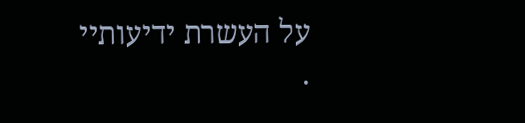על העשרת ידיעותיי
.